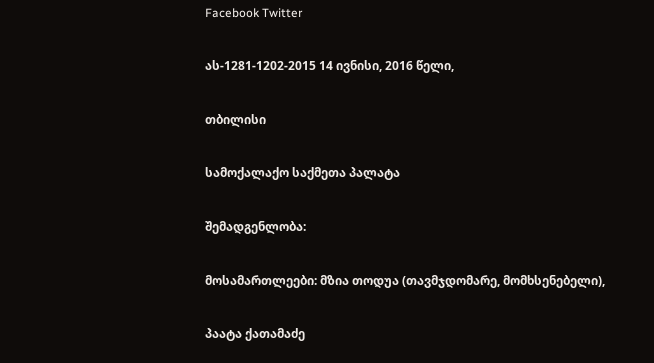Facebook Twitter

ას-1281-1202-2015 14 ივნისი, 2016 წელი,

თბილისი

სამოქალაქო საქმეთა პალატა

შემადგენლობა:

მოსამართლეები: მზია თოდუა (თავმჯდომარე, მომხსენებელი),

პაატა ქათამაძე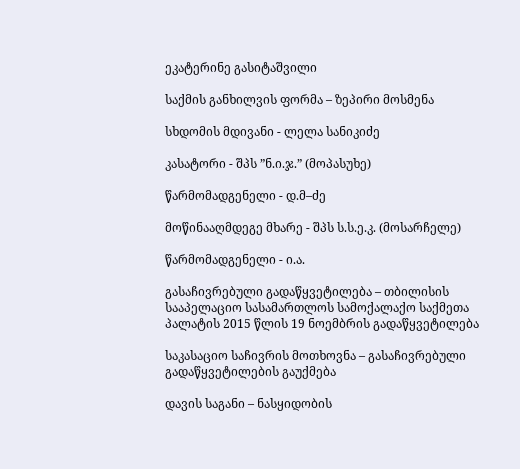ეკატერინე გასიტაშვილი

საქმის განხილვის ფორმა – ზეპირი მოსმენა

სხდომის მდივანი - ლელა სანიკიძე

კასატორი - შპს ”ნ.ი.ჯ.” (მოპასუხე)

წარმომადგენელი - დ.მ–ძე

მოწინააღმდეგე მხარე - შპს ს.ს.ე.კ. (მოსარჩელე)

წარმომადგენელი - ი.ა.

გასაჩივრებული გადაწყვეტილება – თბილისის სააპელაციო სასამართლოს სამოქალაქო საქმეთა პალატის 2015 წლის 19 ნოემბრის გადაწყვეტილება

საკასაციო საჩივრის მოთხოვნა – გასაჩივრებული გადაწყვეტილების გაუქმება

დავის საგანი – ნასყიდობის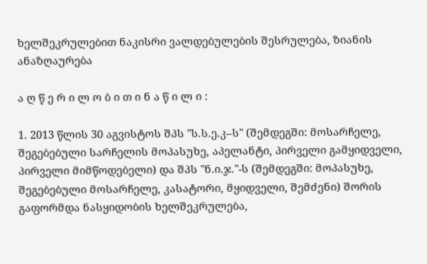ხელშეკრულებით ნაკისრი ვალდებულების შესრულება, ზიანის ანაზღაურება

ა ღ წ ე რ ი ლ ო ბ ი თ ი ნ ა წ ი ლ ი :

1. 2013 წლის 30 აგვისტოს შპს "ს.ს.ე.კ–ს" (შემდეგში: მოსარჩელე, შეგებებული სარჩელის მოპასუხე, აპელანტი, პირველი გამყიდველი, პირველი მიმწოდებელი) და შპს "ნ.ი.ჯ."-ს (შემდეგში: მოპასუხე, შეგებებული მოსარჩელე, კასატორი, მყიდველი, შემძენი) შორის გაფორმდა ნასყიდობის ხელშეკრულება,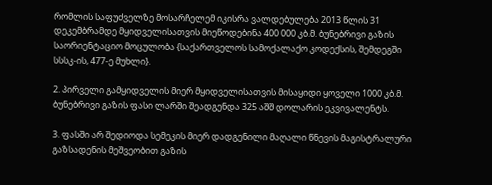რომლის საფუძველზე მოსარჩელემ იკისრა ვალდებულება 2013 წლის 31 დეკემბრამდე მყიდველისათვის მიეწოდებინა 400 000 კბ.მ. ბუნებრივი გაზის საორიენტაციო მოცულობა {საქართველოს სამოქალაქო კოდექსის, შემდეგში სსსკ-ის, 477-ე მუხლი}.

2. პირველი გამყიდველის მიერ მყიდველისათვის მისაყიდი ყოველი 1000 კბ.მ. ბუნებრივი გაზის ფასი ლარში შეადგენდა 325 აშშ დოლარის ეკვივალენტს.

3. ფასში არ შედიოდა სემეკის მიერ დადგენილი მაღალი წნევის მაგისტრალური გაზსადენის მეშვეობით გაზის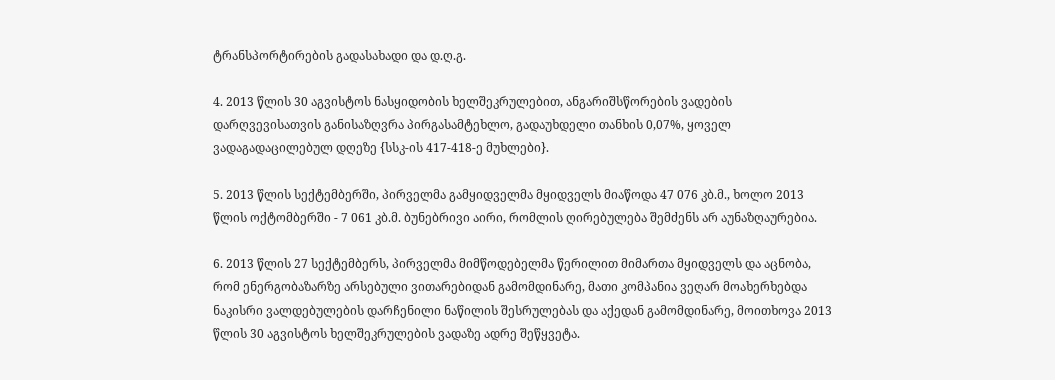ტრანსპორტირების გადასახადი და დ.ღ.გ.

4. 2013 წლის 30 აგვისტოს ნასყიდობის ხელშეკრულებით, ანგარიშსწორების ვადების დარღვევისათვის განისაზღვრა პირგასამტეხლო, გადაუხდელი თანხის 0,07%, ყოველ ვადაგადაცილებულ დღეზე {სსკ-ის 417-418-ე მუხლები}.

5. 2013 წლის სექტემბერში, პირველმა გამყიდველმა მყიდველს მიაწოდა 47 076 კბ.მ., ხოლო 2013 წლის ოქტომბერში - 7 061 კბ.მ. ბუნებრივი აირი, რომლის ღირებულება შემძენს არ აუნაზღაურებია.

6. 2013 წლის 27 სექტემბერს, პირველმა მიმწოდებელმა წერილით მიმართა მყიდველს და აცნობა, რომ ენერგობაზარზე არსებული ვითარებიდან გამომდინარე, მათი კომპანია ვეღარ მოახერხებდა ნაკისრი ვალდებულების დარჩენილი ნაწილის შესრულებას და აქედან გამომდინარე, მოითხოვა 2013 წლის 30 აგვისტოს ხელშეკრულების ვადაზე ადრე შეწყვეტა.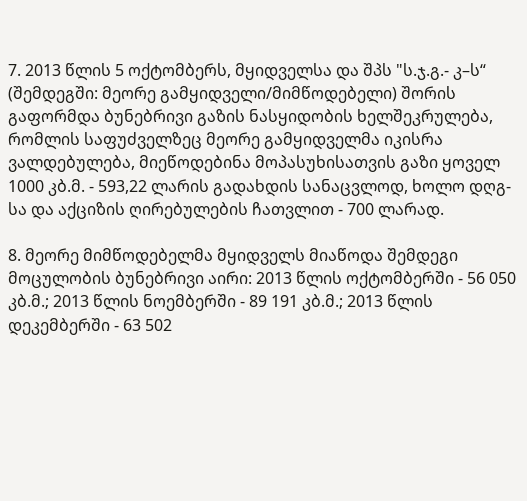7. 2013 წლის 5 ოქტომბერს, მყიდველსა და შპს "ს.ჯ.გ.- კ–ს“ (შემდეგში: მეორე გამყიდველი/მიმწოდებელი) შორის გაფორმდა ბუნებრივი გაზის ნასყიდობის ხელშეკრულება, რომლის საფუძველზეც მეორე გამყიდველმა იკისრა ვალდებულება, მიეწოდებინა მოპასუხისათვის გაზი ყოველ 1000 კბ.მ. - 593,22 ლარის გადახდის სანაცვლოდ, ხოლო დღგ-სა და აქციზის ღირებულების ჩათვლით - 700 ლარად.

8. მეორე მიმწოდებელმა მყიდველს მიაწოდა შემდეგი მოცულობის ბუნებრივი აირი: 2013 წლის ოქტომბერში - 56 050 კბ.მ.; 2013 წლის ნოემბერში - 89 191 კბ.მ.; 2013 წლის დეკემბერში - 63 502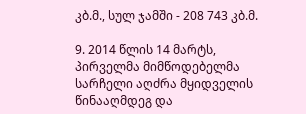კბ.მ., სულ ჯამში - 208 743 კბ.მ.

9. 2014 წლის 14 მარტს, პირველმა მიმწოდებელმა სარჩელი აღძრა მყიდველის წინააღმდეგ და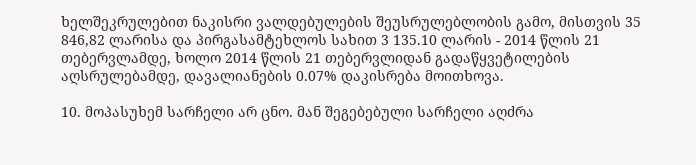ხელშეკრულებით ნაკისრი ვალდებულების შეუსრულებლობის გამო, მისთვის 35 846,82 ლარისა და პირგასამტეხლოს სახით 3 135.10 ლარის - 2014 წლის 21 თებერვლამდე, ხოლო 2014 წლის 21 თებერვლიდან გადაწყვეტილების აღსრულებამდე, დავალიანების 0.07% დაკისრება მოითხოვა.

10. მოპასუხემ სარჩელი არ ცნო. მან შეგებებული სარჩელი აღძრა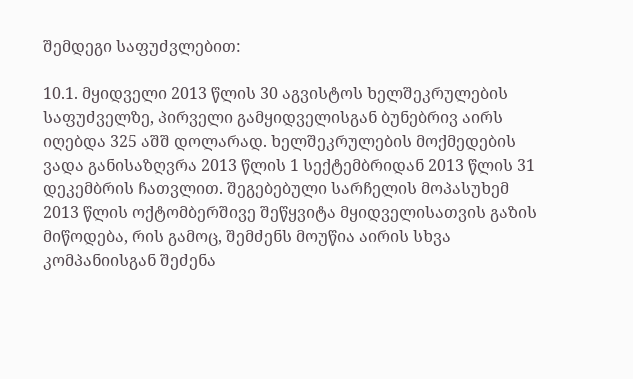შემდეგი საფუძვლებით:

10.1. მყიდველი 2013 წლის 30 აგვისტოს ხელშეკრულების საფუძველზე, პირველი გამყიდველისგან ბუნებრივ აირს იღებდა 325 აშშ დოლარად. ხელშეკრულების მოქმედების ვადა განისაზღვრა 2013 წლის 1 სექტემბრიდან 2013 წლის 31 დეკემბრის ჩათვლით. შეგებებული სარჩელის მოპასუხემ 2013 წლის ოქტომბერშივე შეწყვიტა მყიდველისათვის გაზის მიწოდება, რის გამოც, შემძენს მოუწია აირის სხვა კომპანიისგან შეძენა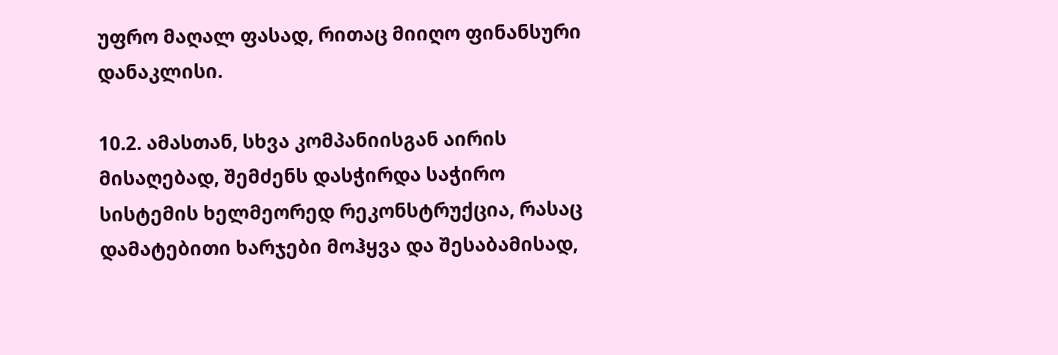უფრო მაღალ ფასად, რითაც მიიღო ფინანსური დანაკლისი.

10.2. ამასთან, სხვა კომპანიისგან აირის მისაღებად, შემძენს დასჭირდა საჭირო სისტემის ხელმეორედ რეკონსტრუქცია, რასაც დამატებითი ხარჯები მოჰყვა და შესაბამისად,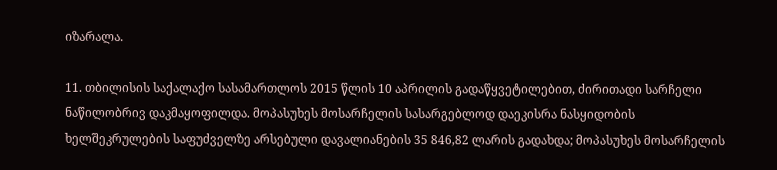იზარალა.

11. თბილისის საქალაქო სასამართლოს 2015 წლის 10 აპრილის გადაწყვეტილებით, ძირითადი სარჩელი ნაწილობრივ დაკმაყოფილდა. მოპასუხეს მოსარჩელის სასარგებლოდ დაეკისრა ნასყიდობის ხელშეკრულების საფუძველზე არსებული დავალიანების 35 846,82 ლარის გადახდა; მოპასუხეს მოსარჩელის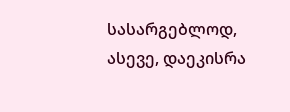სასარგებლოდ, ასევე, დაეკისრა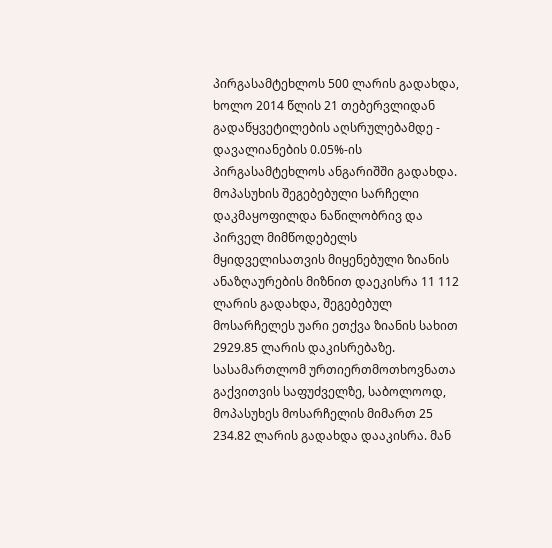პირგასამტეხლოს 500 ლარის გადახდა, ხოლო 2014 წლის 21 თებერვლიდან გადაწყვეტილების აღსრულებამდე - დავალიანების 0.05%-ის პირგასამტეხლოს ანგარიშში გადახდა. მოპასუხის შეგებებული სარჩელი დაკმაყოფილდა ნაწილობრივ და პირველ მიმწოდებელს მყიდველისათვის მიყენებული ზიანის ანაზღაურების მიზნით დაეკისრა 11 112 ლარის გადახდა, შეგებებულ მოსარჩელეს უარი ეთქვა ზიანის სახით 2929.85 ლარის დაკისრებაზე. სასამართლომ ურთიერთმოთხოვნათა გაქვითვის საფუძველზე, საბოლოოდ, მოპასუხეს მოსარჩელის მიმართ 25 234.82 ლარის გადახდა დააკისრა. მან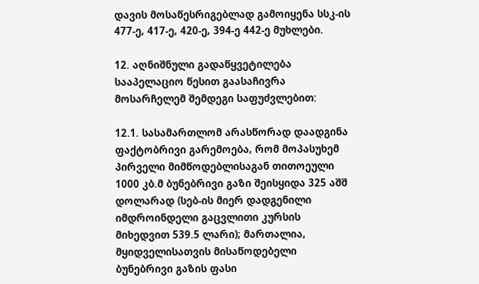დავის მოსაწესრიგებლად გამოიყენა სსკ-ის 477-ე, 417-ე, 420-ე, 394-ე 442-ე მუხლები.

12. აღნიშნული გადაწყვეტილება სააპელაციო წესით გაასაჩივრა მოსარჩელემ შემდეგი საფუძვლებით:

12.1. სასამართლომ არასწორად დაადგინა ფაქტობრივი გარემოება, რომ მოპასუხემ პირველი მიმწოდებლისაგან თითოეული 1000 კბ.მ ბუნებრივი გაზი შეისყიდა 325 აშშ დოლარად (სებ-ის მიერ დადგენილი იმდროინდელი გაცვლითი კურსის მიხედვით 539.5 ლარი); მართალია, მყიდველისათვის მისაწოდებელი ბუნებრივი გაზის ფასი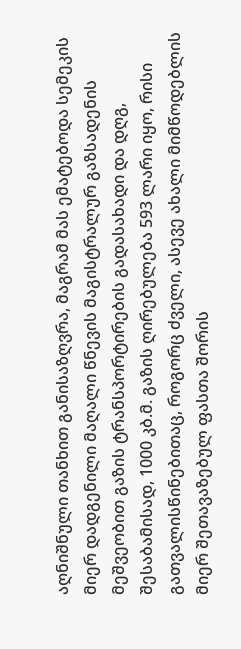აღნიშნული თანხით განისაზღვრა, მაგრამ მას ემატებოდა სემეკის მიერ დადგენილი მაღალი წნევის მაგისტრალურ გაზსადენის მეშვეობით გაზის ტრანსპორტირების გადასახადი და დღგ, შესაბამისად, 1000 კბ.მ. გაზის ღირებულება 593 ლარი იყო, რისი გათვალისწინებითაც, როგორც ძველი, ასევე ახალი მიმწოდებლის მიერ შეთავაზებულ ფასთა შორის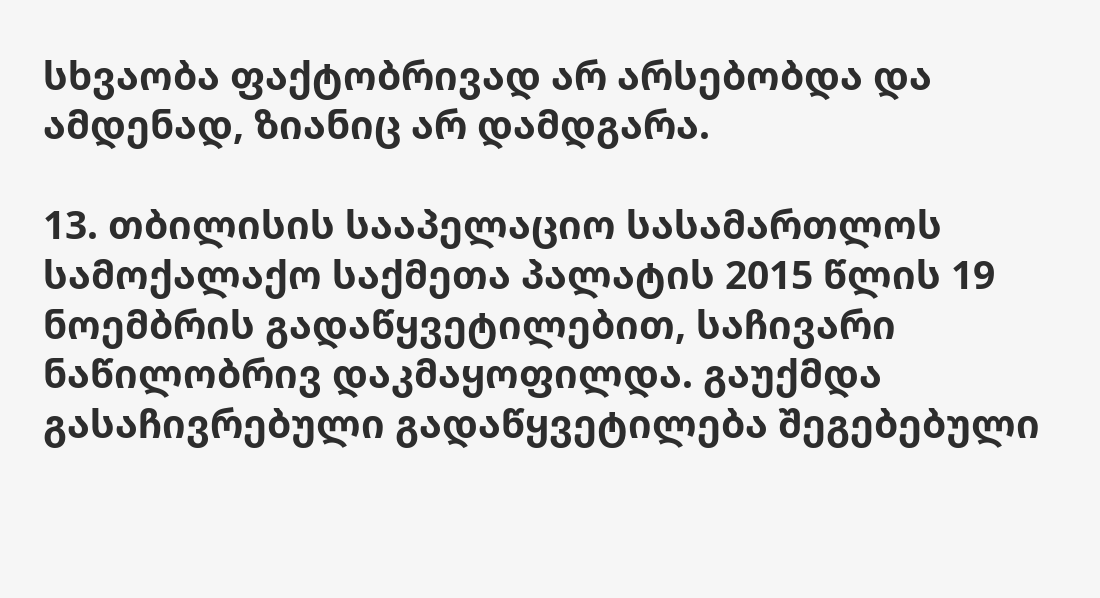სხვაობა ფაქტობრივად არ არსებობდა და ამდენად, ზიანიც არ დამდგარა.

13. თბილისის სააპელაციო სასამართლოს სამოქალაქო საქმეთა პალატის 2015 წლის 19 ნოემბრის გადაწყვეტილებით, საჩივარი ნაწილობრივ დაკმაყოფილდა. გაუქმდა გასაჩივრებული გადაწყვეტილება შეგებებული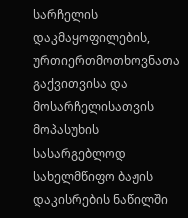სარჩელის დაკმაყოფილების, ურთიერთმოთხოვნათა გაქვითვისა და მოსარჩელისათვის მოპასუხის სასარგებლოდ სახელმწიფო ბაჟის დაკისრების ნაწილში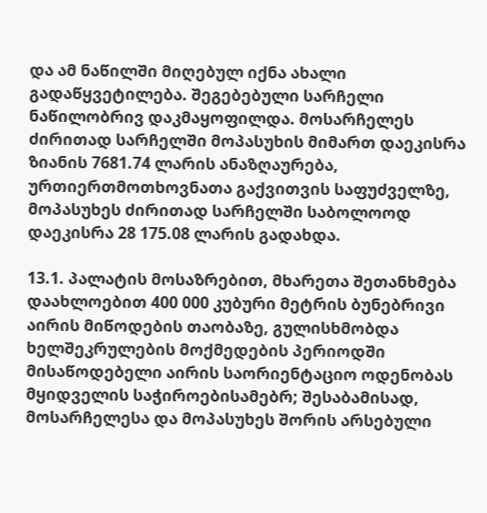და ამ ნაწილში მიღებულ იქნა ახალი გადაწყვეტილება. შეგებებული სარჩელი ნაწილობრივ დაკმაყოფილდა. მოსარჩელეს ძირითად სარჩელში მოპასუხის მიმართ დაეკისრა ზიანის 7681.74 ლარის ანაზღაურება, ურთიერთმოთხოვნათა გაქვითვის საფუძველზე, მოპასუხეს ძირითად სარჩელში საბოლოოდ დაეკისრა 28 175.08 ლარის გადახდა.

13.1. პალატის მოსაზრებით, მხარეთა შეთანხმება დაახლოებით 400 000 კუბური მეტრის ბუნებრივი აირის მიწოდების თაობაზე, გულისხმობდა ხელშეკრულების მოქმედების პერიოდში მისაწოდებელი აირის საორიენტაციო ოდენობას მყიდველის საჭიროებისამებრ; შესაბამისად, მოსარჩელესა და მოპასუხეს შორის არსებული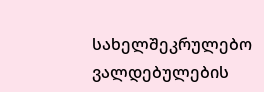სახელშეკრულებო ვალდებულების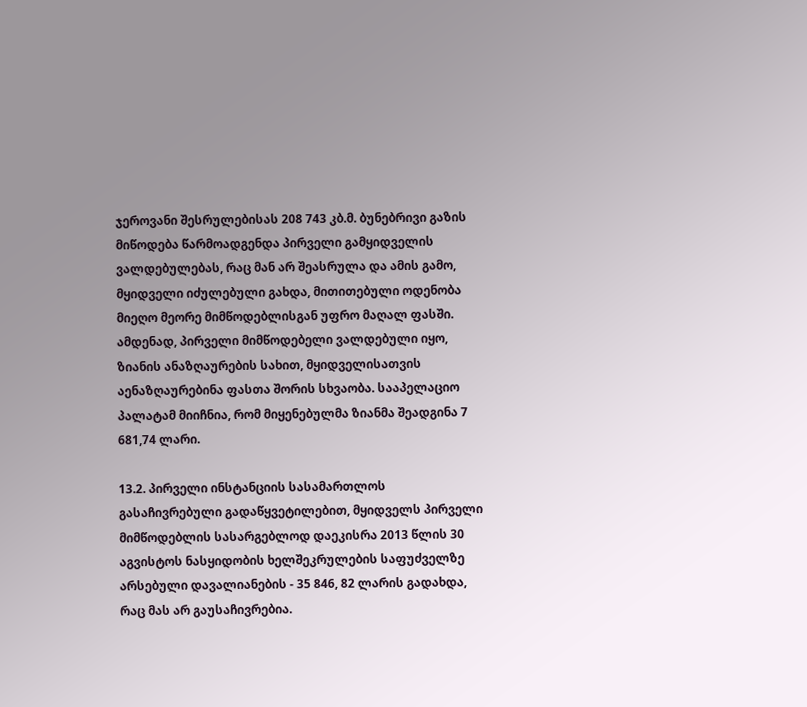ჯეროვანი შესრულებისას 208 743 კბ.მ. ბუნებრივი გაზის მიწოდება წარმოადგენდა პირველი გამყიდველის ვალდებულებას, რაც მან არ შეასრულა და ამის გამო, მყიდველი იძულებული გახდა, მითითებული ოდენობა მიეღო მეორე მიმწოდებლისგან უფრო მაღალ ფასში. ამდენად, პირველი მიმწოდებელი ვალდებული იყო, ზიანის ანაზღაურების სახით, მყიდველისათვის აენაზღაურებინა ფასთა შორის სხვაობა. სააპელაციო პალატამ მიიჩნია, რომ მიყენებულმა ზიანმა შეადგინა 7 681,74 ლარი.

13.2. პირველი ინსტანციის სასამართლოს გასაჩივრებული გადაწყვეტილებით, მყიდველს პირველი მიმწოდებლის სასარგებლოდ დაეკისრა 2013 წლის 30 აგვისტოს ნასყიდობის ხელშეკრულების საფუძველზე არსებული დავალიანების - 35 846, 82 ლარის გადახდა, რაც მას არ გაუსაჩივრებია.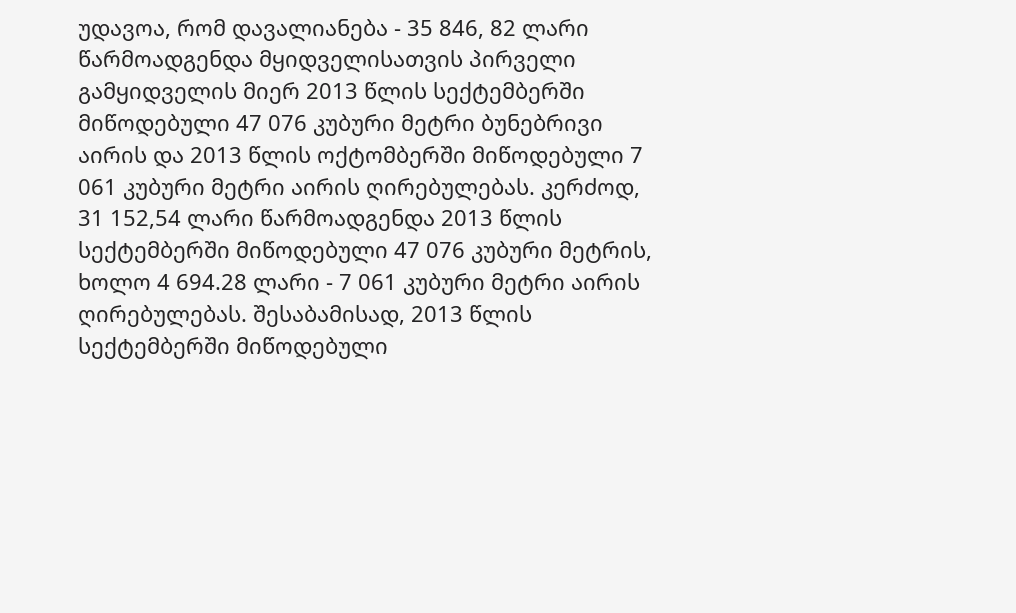უდავოა, რომ დავალიანება - 35 846, 82 ლარი წარმოადგენდა მყიდველისათვის პირველი გამყიდველის მიერ 2013 წლის სექტემბერში მიწოდებული 47 076 კუბური მეტრი ბუნებრივი აირის და 2013 წლის ოქტომბერში მიწოდებული 7 061 კუბური მეტრი აირის ღირებულებას. კერძოდ, 31 152,54 ლარი წარმოადგენდა 2013 წლის სექტემბერში მიწოდებული 47 076 კუბური მეტრის, ხოლო 4 694.28 ლარი - 7 061 კუბური მეტრი აირის ღირებულებას. შესაბამისად, 2013 წლის სექტემბერში მიწოდებული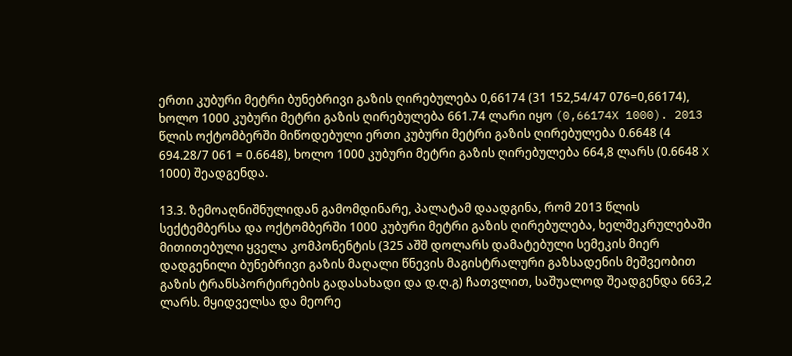ერთი კუბური მეტრი ბუნებრივი გაზის ღირებულება 0,66174 (31 152,54/47 076=0,66174), ხოლო 1000 კუბური მეტრი გაზის ღირებულება 661.74 ლარი იყო (0,66174X 1000). 2013 წლის ოქტომბერში მიწოდებული ერთი კუბური მეტრი გაზის ღირებულება 0.6648 (4 694.28/7 061 = 0.6648), ხოლო 1000 კუბური მეტრი გაზის ღირებულება 664,8 ლარს (0.6648 X 1000) შეადგენდა.

13.3. ზემოაღნიშნულიდან გამომდინარე, პალატამ დაადგინა, რომ 2013 წლის სექტემბერსა და ოქტომბერში 1000 კუბური მეტრი გაზის ღირებულება, ხელშეკრულებაში მითითებული ყველა კომპონენტის (325 აშშ დოლარს დამატებული სემეკის მიერ დადგენილი ბუნებრივი გაზის მაღალი წნევის მაგისტრალური გაზსადენის მეშვეობით გაზის ტრანსპორტირების გადასახადი და დ.ღ.გ) ჩათვლით, საშუალოდ შეადგენდა 663,2 ლარს. მყიდველსა და მეორე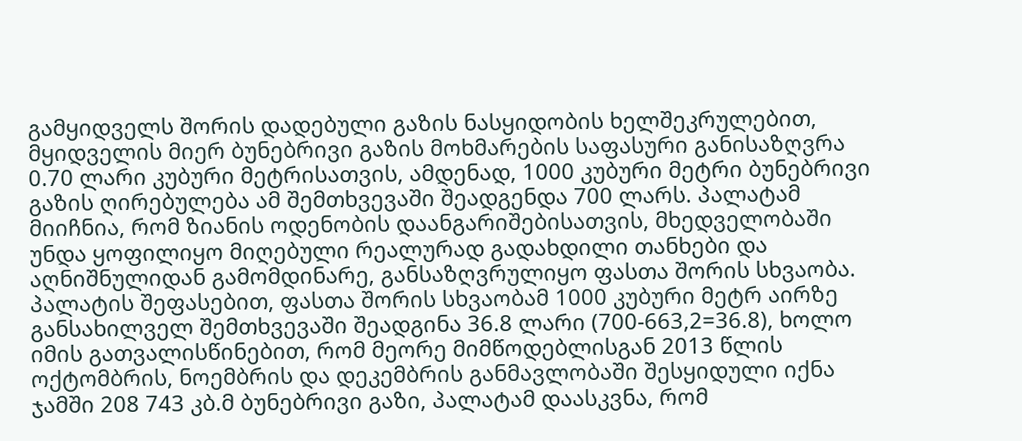გამყიდველს შორის დადებული გაზის ნასყიდობის ხელშეკრულებით, მყიდველის მიერ ბუნებრივი გაზის მოხმარების საფასური განისაზღვრა 0.70 ლარი კუბური მეტრისათვის, ამდენად, 1000 კუბური მეტრი ბუნებრივი გაზის ღირებულება ამ შემთხვევაში შეადგენდა 700 ლარს. პალატამ მიიჩნია, რომ ზიანის ოდენობის დაანგარიშებისათვის, მხედველობაში უნდა ყოფილიყო მიღებული რეალურად გადახდილი თანხები და აღნიშნულიდან გამომდინარე, განსაზღვრულიყო ფასთა შორის სხვაობა. პალატის შეფასებით, ფასთა შორის სხვაობამ 1000 კუბური მეტრ აირზე განსახილველ შემთხვევაში შეადგინა 36.8 ლარი (700-663,2=36.8), ხოლო იმის გათვალისწინებით, რომ მეორე მიმწოდებლისგან 2013 წლის ოქტომბრის, ნოემბრის და დეკემბრის განმავლობაში შესყიდული იქნა ჯამში 208 743 კბ.მ ბუნებრივი გაზი, პალატამ დაასკვნა, რომ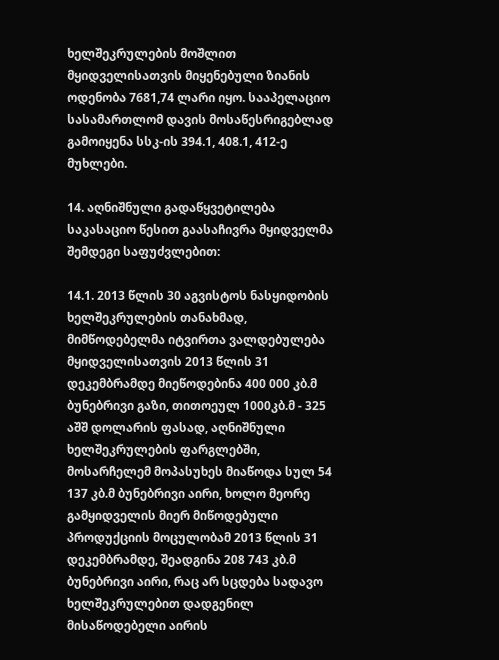ხელშეკრულების მოშლით მყიდველისათვის მიყენებული ზიანის ოდენობა 7681,74 ლარი იყო. სააპელაციო სასამართლომ დავის მოსაწესრიგებლად გამოიყენა სსკ-ის 394.1, 408.1, 412-ე მუხლები.

14. აღნიშნული გადაწყვეტილება საკასაციო წესით გაასაჩივრა მყიდველმა შემდეგი საფუძვლებით:

14.1. 2013 წლის 30 აგვისტოს ნასყიდობის ხელშეკრულების თანახმად, მიმწოდებელმა იტვირთა ვალდებულება მყიდველისათვის 2013 წლის 31 დეკემბრამდე მიეწოდებინა 400 000 კბ.მ ბუნებრივი გაზი, თითოეულ 1000კბ.მ - 325 აშშ დოლარის ფასად, აღნიშნული ხელშეკრულების ფარგლებში, მოსარჩელემ მოპასუხეს მიაწოდა სულ 54 137 კბ.მ ბუნებრივი აირი, ხოლო მეორე გამყიდველის მიერ მიწოდებული პროდუქციის მოცულობამ 2013 წლის 31 დეკემბრამდე, შეადგინა 208 743 კბ.მ ბუნებრივი აირი, რაც არ სცდება სადავო ხელშეკრულებით დადგენილ მისაწოდებელი აირის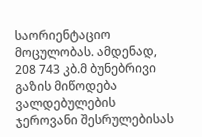საორიენტაციო მოცულობას. ამდენად, 208 743 კბ.მ ბუნებრივი გაზის მიწოდება ვალდებულების ჯეროვანი შესრულებისას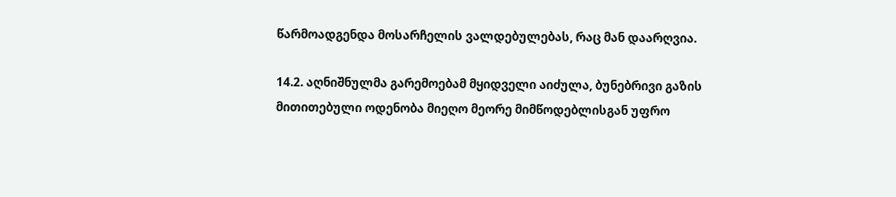წარმოადგენდა მოსარჩელის ვალდებულებას, რაც მან დაარღვია.

14.2. აღნიშნულმა გარემოებამ მყიდველი აიძულა, ბუნებრივი გაზის მითითებული ოდენობა მიეღო მეორე მიმწოდებლისგან უფრო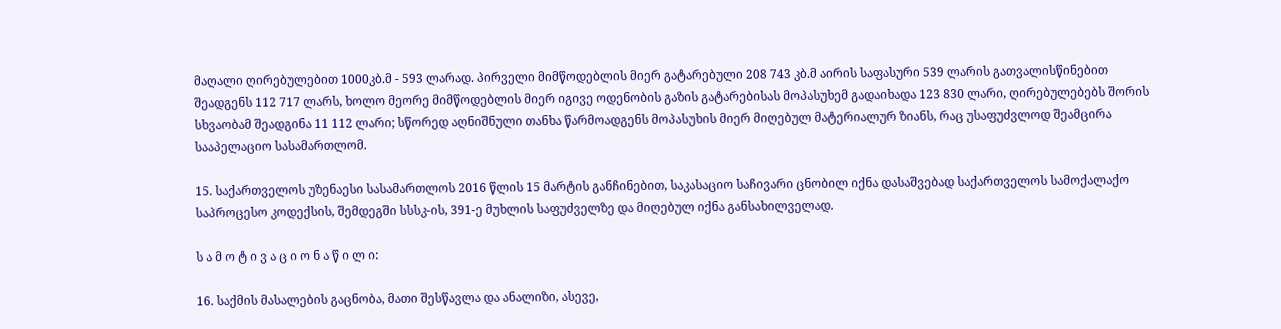მაღალი ღირებულებით 1000კბ.მ - 593 ლარად. პირველი მიმწოდებლის მიერ გატარებული 208 743 კბ.მ აირის საფასური 539 ლარის გათვალისწინებით შეადგენს 112 717 ლარს, ხოლო მეორე მიმწოდებლის მიერ იგივე ოდენობის გაზის გატარებისას მოპასუხემ გადაიხადა 123 830 ლარი, ღირებულებებს შორის სხვაობამ შეადგინა 11 112 ლარი; სწორედ აღნიშნული თანხა წარმოადგენს მოპასუხის მიერ მიღებულ მატერიალურ ზიანს, რაც უსაფუძვლოდ შეამცირა სააპელაციო სასამართლომ.

15. საქართველოს უზენაესი სასამართლოს 2016 წლის 15 მარტის განჩინებით, საკასაციო საჩივარი ცნობილ იქნა დასაშვებად საქართველოს სამოქალაქო საპროცესო კოდექსის, შემდეგში სსსკ-ის, 391-ე მუხლის საფუძველზე და მიღებულ იქნა განსახილველად.

ს ა მ ო ტ ი ვ ა ც ი ო ნ ა წ ი ლ ი:

16. საქმის მასალების გაცნობა, მათი შესწავლა და ანალიზი, ასევე,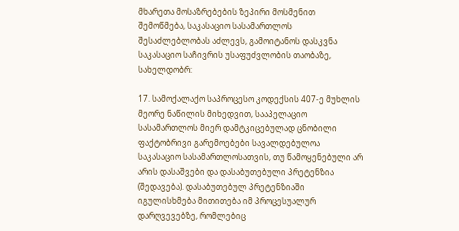მხარეთა მოსაზრებების ზეპირი მოსმენით შემოწმება, საკასაციო სასამართლოს შესაძლებლობას აძლევს, გამოიტანოს დასკვნა საკასაციო საჩივრის უსაფუძვლობის თაობაზე, სახელდობრ:

17. სამოქალაქო საპროცესო კოდექსის 407-ე მუხლის მეორე ნაწილის მიხედვით, სააპელაციო სასამართლოს მიერ დამტკიცებულად ცნობილი ფაქტობრივი გარემოებები სავალდებულოა საკასაციო სასამართლოსათვის, თუ წამოყენებული არ არის დასაშვები და დასაბუთებული პრეტენზია (შედავება). დასაბუთებულ პრეტენზიაში იგულისხმება მითითება იმ პროცესუალურ დარღვევებზე, რომლებიც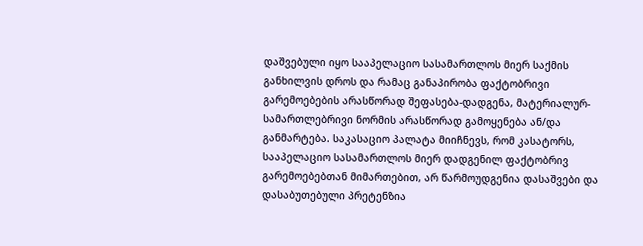დაშვებული იყო სააპელაციო სასამართლოს მიერ საქმის განხილვის დროს და რამაც განაპირობა ფაქტობრივი გარემოებების არასწორად შეფასება-დადგენა, მატერიალურ-სამართლებრივი ნორმის არასწორად გამოყენება ან/და განმარტება. საკასაციო პალატა მიიჩნევს, რომ კასატორს, სააპელაციო სასამართლოს მიერ დადგენილ ფაქტობრივ გარემოებებთან მიმართებით, არ წარმოუდგენია დასაშვები და დასაბუთებული პრეტენზია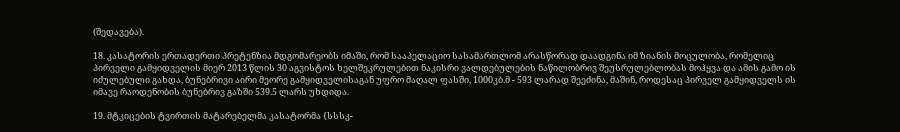(შედავება).

18. კასატორის ერთადერთი პრეტენზია მდგომარეობს იმაში, რომ სააპელაციო სასამართლომ არასწორად დაადგინა იმ ზიანის მოცულობა, რომელიც პირველი გამყიდველის მიერ 2013 წლის 30 აგვისტოს ხელშეკრულებით ნაკისრი ვალდებულების ნაწილობრივ შეუსრულებლობას მოჰყვა და ამის გამო ის იძულებული გახდა, ბუნებრივი აირი მეორე გამყიდველისაგან უფრო მაღალ ფასში, 1000კბ.მ - 593 ლარად შეეძინა, მაშინ, როდესაც პირველ გამყიდველს ის იმავე რაოდენობის ბუნებრივ გაზში 539.5 ლარს უხდიდა.

19. მტკიცების ტვირთის მატარებელმა კასატორმა {სსსკ-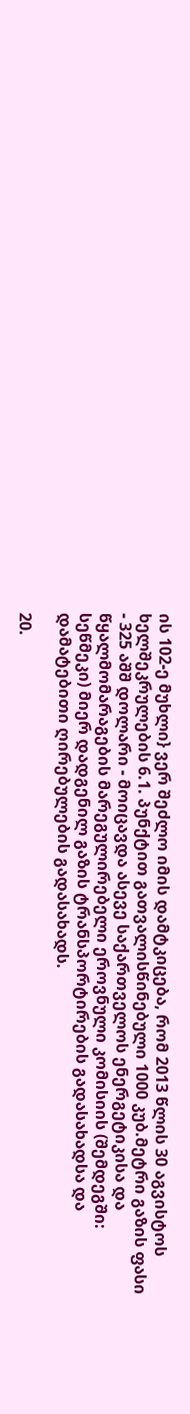ის 102-ე მუხლი} ვერ შეძლო იმის დამტკიცება, რომ 2013 წლის 30 აგვისტოს ხელშეკრულების 6.1. პუნქტით გათვალისწინებული 1000 კუბ.მეტრი გაზის ფასი - 325 აშშ დოლარი - მოიცავდა ასევე საქართველოს ენერგეტიკისა და წყალმომარაგების მარეგულირებელი ეროვნული კომისიის (შემდეგში: სეწმეკი) მიერ დადგენილ გაზის ტრანსპორტირების გადასახადსა და დამატებითი ღირებულების გადასახადს.

20.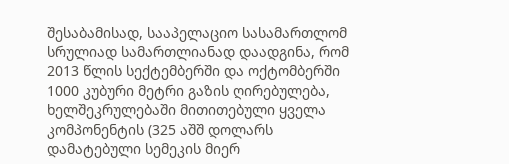შესაბამისად, სააპელაციო სასამართლომ სრულიად სამართლიანად დაადგინა, რომ 2013 წლის სექტემბერში და ოქტომბერში 1000 კუბური მეტრი გაზის ღირებულება, ხელშეკრულებაში მითითებული ყველა კომპონენტის (325 აშშ დოლარს დამატებული სემეკის მიერ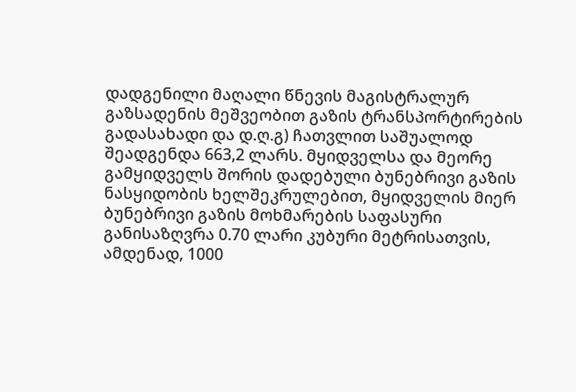დადგენილი მაღალი წნევის მაგისტრალურ გაზსადენის მეშვეობით გაზის ტრანსპორტირების გადასახადი და დ.ღ.გ) ჩათვლით საშუალოდ შეადგენდა 663,2 ლარს. მყიდველსა და მეორე გამყიდველს შორის დადებული ბუნებრივი გაზის ნასყიდობის ხელშეკრულებით, მყიდველის მიერ ბუნებრივი გაზის მოხმარების საფასური განისაზღვრა 0.70 ლარი კუბური მეტრისათვის, ამდენად, 1000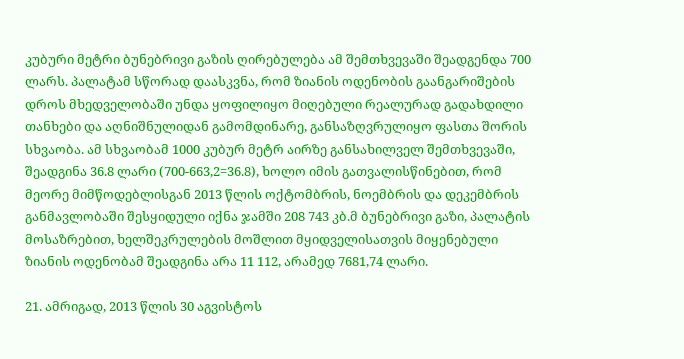კუბური მეტრი ბუნებრივი გაზის ღირებულება ამ შემთხვევაში შეადგენდა 700 ლარს. პალატამ სწორად დაასკვნა, რომ ზიანის ოდენობის გაანგარიშების დროს მხედველობაში უნდა ყოფილიყო მიღებული რეალურად გადახდილი თანხები და აღნიშნულიდან გამომდინარე, განსაზღვრულიყო ფასთა შორის სხვაობა. ამ სხვაობამ 1000 კუბურ მეტრ აირზე განსახილველ შემთხვევაში, შეადგინა 36.8 ლარი (700-663,2=36.8), ხოლო იმის გათვალისწინებით, რომ მეორე მიმწოდებლისგან 2013 წლის ოქტომბრის, ნოემბრის და დეკემბრის განმავლობაში შესყიდული იქნა ჯამში 208 743 კბ.მ ბუნებრივი გაზი, პალატის მოსაზრებით, ხელშეკრულების მოშლით მყიდველისათვის მიყენებული ზიანის ოდენობამ შეადგინა არა 11 112, არამედ 7681,74 ლარი.

21. ამრიგად, 2013 წლის 30 აგვისტოს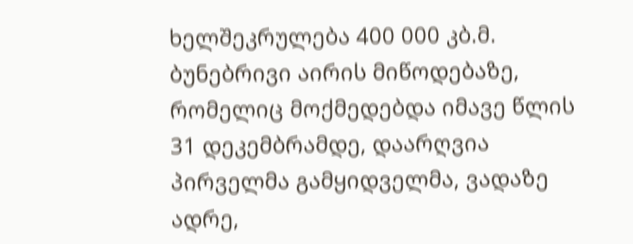ხელშეკრულება 400 000 კბ.მ. ბუნებრივი აირის მიწოდებაზე, რომელიც მოქმედებდა იმავე წლის 31 დეკემბრამდე, დაარღვია პირველმა გამყიდველმა, ვადაზე ადრე,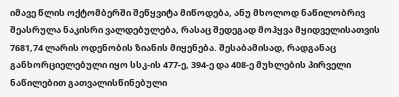იმავე წლის ოქტომბერში შეწყვიტა მიწოდება, ანუ მხოლოდ ნაწილობრივ შეასრულა ნაკისრი ვალდებულება, რასაც შედეგად მოჰყვა მყიდველისათვის 7681,74 ლარის ოდენობის ზიანის მიყენება. შესაბამისად, რადგანაც განხორციელებული იყო სსკ-ის 477-ე, 394-ე და 408-ე მუხლების პირველი ნაწილებით გათვალისწინებული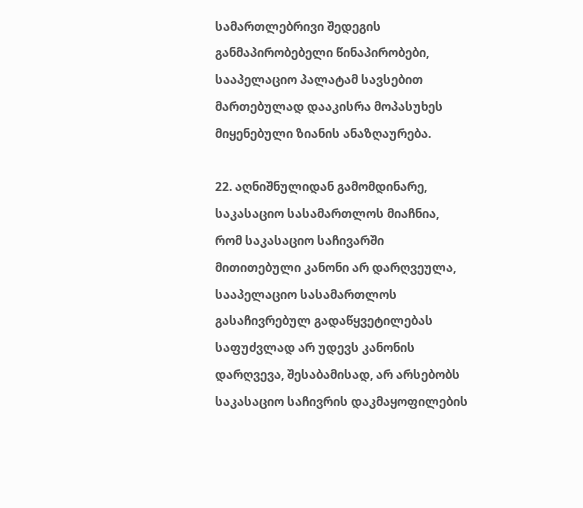სამართლებრივი შედეგის განმაპირობებელი წინაპირობები, სააპელაციო პალატამ სავსებით მართებულად დააკისრა მოპასუხეს მიყენებული ზიანის ანაზღაურება.

22. აღნიშნულიდან გამომდინარე, საკასაციო სასამართლოს მიაჩნია, რომ საკასაციო საჩივარში მითითებული კანონი არ დარღვეულა, სააპელაციო სასამართლოს გასაჩივრებულ გადაწყვეტილებას საფუძვლად არ უდევს კანონის დარღვევა, შესაბამისად, არ არსებობს საკასაციო საჩივრის დაკმაყოფილების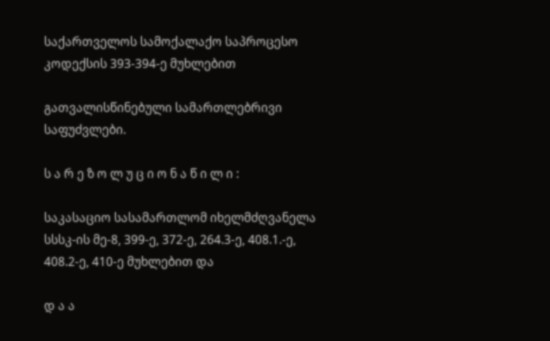საქართველოს სამოქალაქო საპროცესო კოდექსის 393-394-ე მუხლებით

გათვალისწინებული სამართლებრივი საფუძვლები.

ს ა რ ე ზ ო ლ უ ც ი ო ნ ა წ ი ლ ი :

საკასაციო სასამართლომ იხელმძღვანელა სსსკ-ის მე-8, 399-ე, 372-ე, 264.3-ე, 408.1.-ე, 408.2-ე, 410-ე მუხლებით და

დ ა ა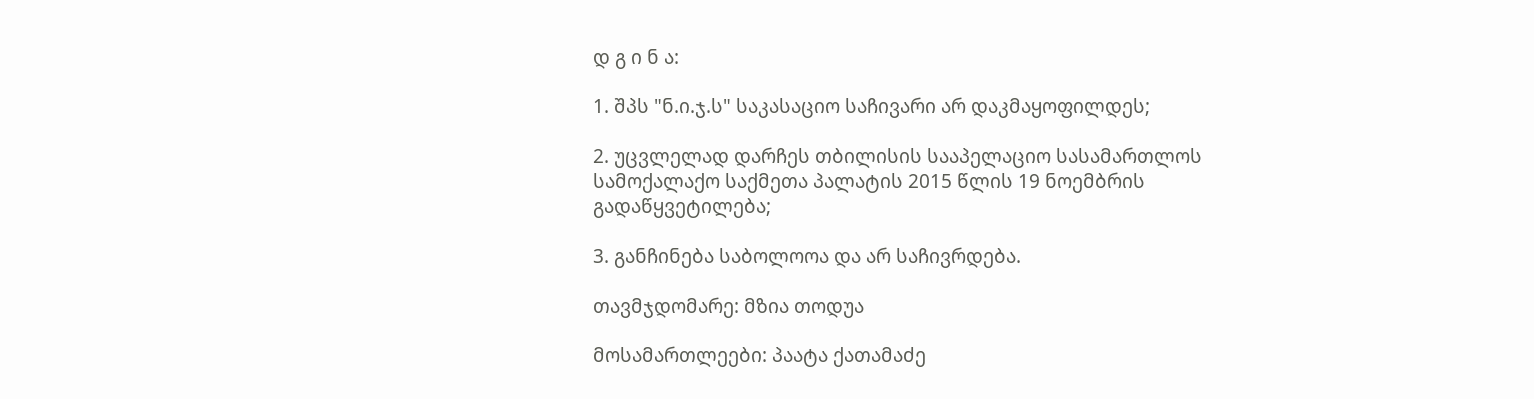დ გ ი ნ ა:

1. შპს "ნ.ი.ჯ.ს" საკასაციო საჩივარი არ დაკმაყოფილდეს;

2. უცვლელად დარჩეს თბილისის სააპელაციო სასამართლოს სამოქალაქო საქმეთა პალატის 2015 წლის 19 ნოემბრის გადაწყვეტილება;

3. განჩინება საბოლოოა და არ საჩივრდება.

თავმჯდომარე: მზია თოდუა

მოსამართლეები: პაატა ქათამაძე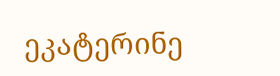ეკატერინე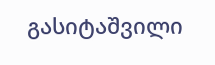გასიტაშვილი